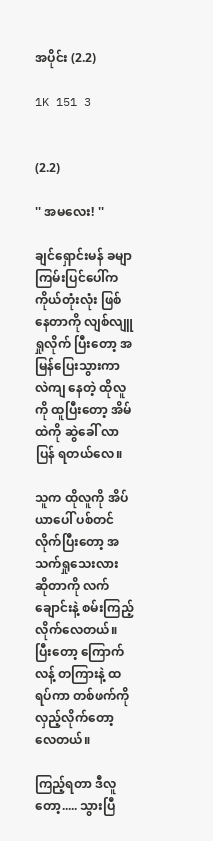အပိုင်း (2.2)

1K 151 3


(2.2)

'' အမလေး! ''

ချင်ရှောင်းမန် ခမျာ ကြမ်းပြင်ပေါ်က ကိုယ်တုံးလုံး ဖြစ်နေတာကို လျစ်လျူရှုလိုက် ပြီးတော့ အမြန်ပြေးသွားကာ လဲကျ နေတဲ့ ထိုလူကို ထူပြီးတော့ အိမ်ထဲကို ဆွဲခေါ် လာပြန် ရတယ်လေ။

သူက ထိုလူကို အိပ်ယာပေါ် ပစ်တင် လိုက်ပြီးတော့ အသက်ရှုသေးလား ဆိုတာကို လက်ချောင်းနဲ့ စမ်းကြည့်လိုက်လေတယ်။ ပြီးတော့ ကြောက်လန့် တကြားနဲ့ ထရပ်ကာ တစ်ဖက်ကို လှည့်လိုက်တော့ လေတယ်။

ကြည့်ရတာ ဒီလူတော့..... သွားပြီ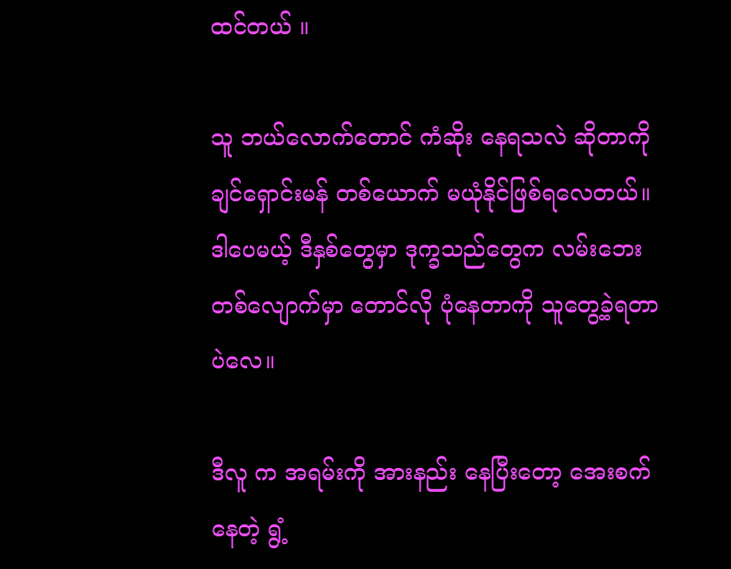ထင်တယ် ။

သူ ဘယ်လောက်တောင် ကံဆိုး နေရသလဲ ဆိုတာကို ချင်ရှောင်းမန် တစ်ယောက် မယုံနိုင်ဖြစ်ရလေတယ်။ ဒါပေမယ့် ဒီနှစ်တွေမှာ ဒုက္ခသည်တွေက လမ်းဘေး တစ်လျောက်မှာ တောင်လို ပုံနေတာကို သူတွေ့ခဲ့ရတာ ပဲလေ။

ဒီလူ က အရမ်းကို အားနည်း နေပြီးတော့ အေးစက်နေတဲ့ ရွံ့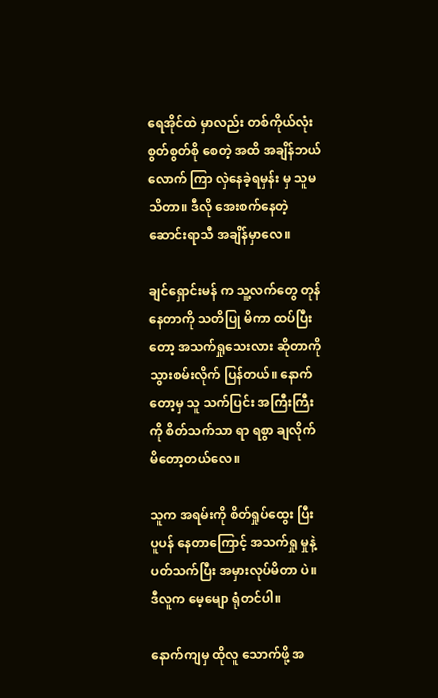ရေအိုင်ထဲ မှာလည်း တစ်ကိုယ်လုံး စွတ်စွတ်စို စေတဲ့ အထိ အချိန်ဘယ်လောက် ကြာ လှဲနေခဲ့ရမှန်း မှ သူမသိတာ။ ဒီလို အေးစက်နေတဲ့ ဆောင်းရာသီ အချိန်မှာလေ။

ချင်ရှောင်းမန် က သူ့လက်တွေ တုန်နေတာကို သတိပြု မိကာ ထပ်ပြီးတော့ အသက်ရှုသေးလား ဆိုတာကို သွားစမ်းလိုက် ပြန်တယ်။ နောက်တော့မှ သူ သက်ပြင်း အကြီးကြီး ကို စိတ်သက်သာ ရာ ရစွာ ချလိုက် မိတော့တယ်လေ။

သူက အရမ်းကို စိတ်ရှုပ်ထွေး ပြီး ပူပန် နေတာကြောင့် အသက်ရှု မှုနဲ့ ပတ်သက်ပြီး အမှားလုပ်မိတာ ပဲ။ ဒီလူက မေ့မျော ရုံတင်ပါ။

နောက်ကျမှ ထိုလူ သောက်ဖို့ အ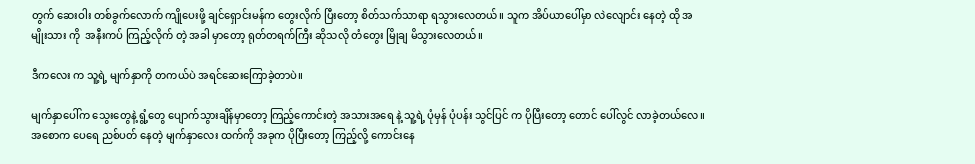တွက် ဆေးဝါး တစ်ခွက်လောက် ကျိုပေးဖို့ ချင်ရှောင်းမန်က တွေးလိုက် ပြီးတော့ စိတ်သက်သာရာ ရသွားလေတယ်။ သူက အိပ်ယာပေါ်မှာ လဲလျောင်း နေတဲ့ ထို အမျိုးသား ကို  အနီးကပ် ကြည့်လိုက် တဲ့ အခါ မှာတော့ ရုတ်တရက်ကြီး ဆိုသလို တံတွေး မြိုချ မိသွားလေတယ်။

ဒီကလေး က သူ့ရဲ့ မျက်နှာကို တကယ်ပဲ အရင်ဆေးကြောခဲ့တာပဲ။

မျက်နှာပေါ်က သွေးတွေနဲ့ ရွံ့တွေ ပျောက်သွားချိန်မှာတော့ ကြည့်ကောင်းတဲ့ အသားအရေ နဲ့ သူ့ရဲ့ ပုံမှန် ပုံပန်း သွင်ပြင် က ပိုပြီးတော့ တောင် ပေါ်လွင် လာခဲ့တယ်လေ။ အစောက ပေရေ ညစ်ပတ် နေတဲ့ မျက်နှာလေး ထက်ကို အခုက ပိုပြီးတော့ ကြည့်လို့ ကောင်းနေ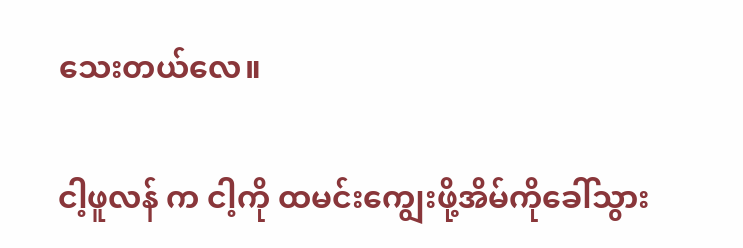သေးတယ်လေ။

ငါ့ဖူလန် က ငါ့ကို ထမင်းကျွေးဖို့အိမ်ကိုခေါ်သွား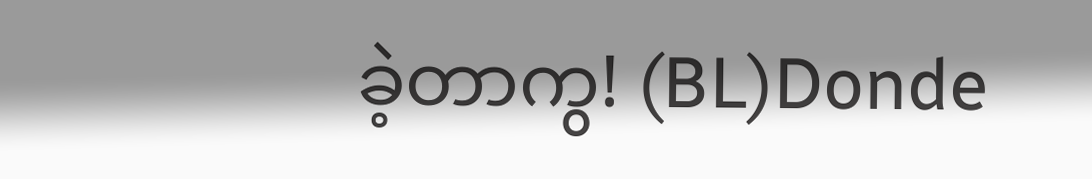ခဲ့တာကွ! (BL)Donde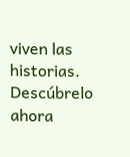viven las historias. Descúbrelo ahora